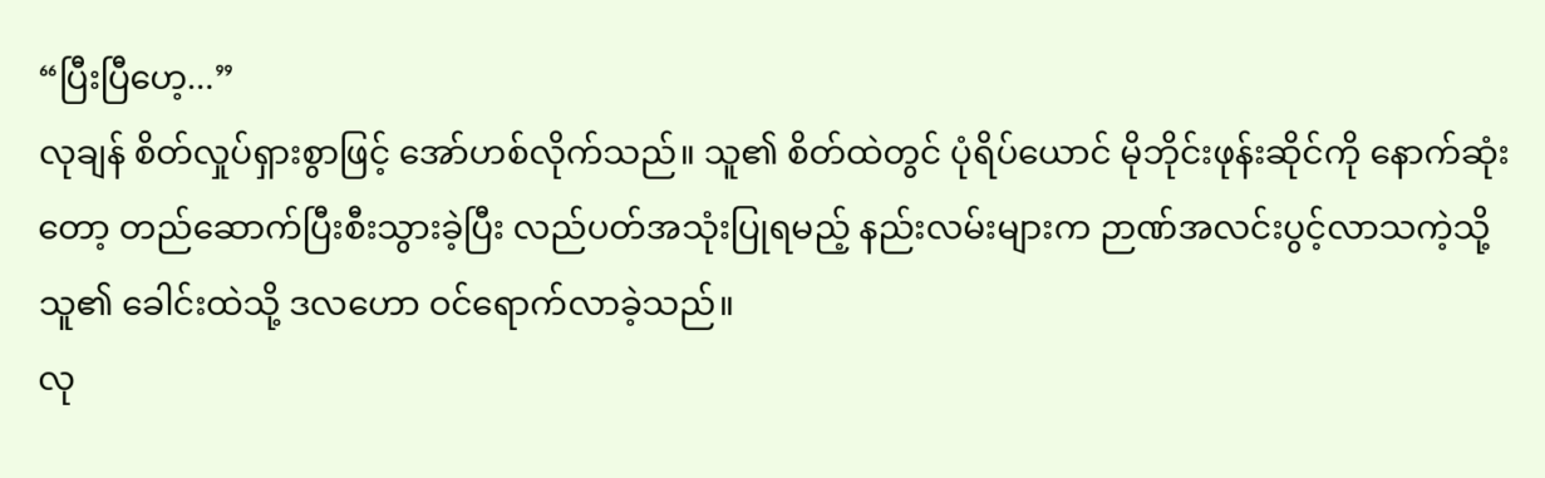“ပြီးပြီဟေ့...”
လုချန် စိတ်လှုပ်ရှားစွာဖြင့် အော်ဟစ်လိုက်သည်။ သူ၏ စိတ်ထဲတွင် ပုံရိပ်ယောင် မိုဘိုင်းဖုန်းဆိုင်ကို နောက်ဆုံးတော့ တည်ဆောက်ပြီးစီးသွားခဲ့ပြီး လည်ပတ်အသုံးပြုရမည့် နည်းလမ်းများက ဉာဏ်အလင်းပွင့်လာသကဲ့သို့ သူ၏ ခေါင်းထဲသို့ ဒလဟော ဝင်ရောက်လာခဲ့သည်။
လု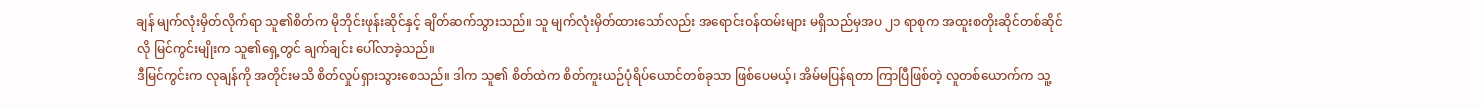ချန် မျက်လုံးမှိတ်လိုက်ရာ သူ၏စိတ်က မိုဘိုင်းဖုန်းဆိုင်နှင့် ချိတ်ဆက်သွားသည်။ သူ မျက်လုံးမှိတ်ထားသော်လည်း အရောင်းဝန်ထမ်းများ မရှိသည်မှအပ ၂၁ ရာစုက အထူးစတိုးဆိုင်တစ်ဆိုင်လို မြင်ကွင်းမျိုးက သူ၏ရှေ့တွင် ချက်ချင်း ပေါ်လာခဲ့သည်။
ဒီမြင်ကွင်းက လုချန်ကို အတိုင်းမသိ စိတ်လှုပ်ရှားသွားစေသည်။ ဒါက သူ၏ စိတ်ထဲက စိတ်ကူးယဉ်ပုံရိပ်ယောင်တစ်ခုသာ ဖြစ်ပေမယ့်၊ အိမ်မပြန်ရတာ ကြာပြီဖြစ်တဲ့ လူတစ်ယောက်က သူ့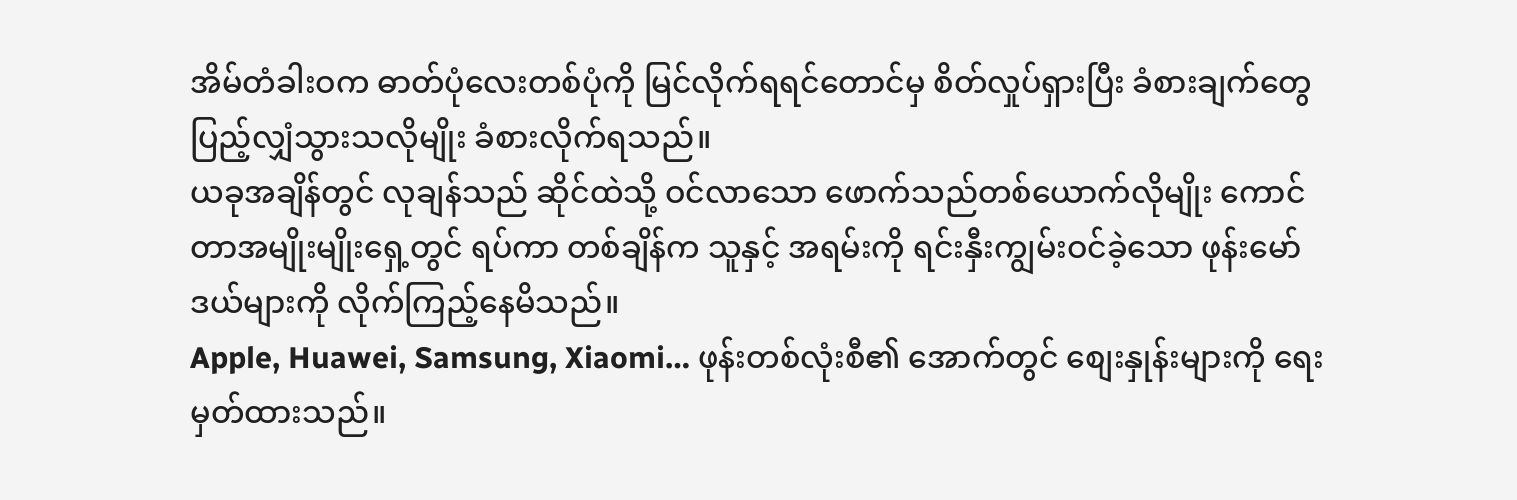အိမ်တံခါးဝက ဓာတ်ပုံလေးတစ်ပုံကို မြင်လိုက်ရရင်တောင်မှ စိတ်လှုပ်ရှားပြီး ခံစားချက်တွေ ပြည့်လျှံသွားသလိုမျိုး ခံစားလိုက်ရသည်။
ယခုအချိန်တွင် လုချန်သည် ဆိုင်ထဲသို့ ဝင်လာသော ဖောက်သည်တစ်ယောက်လိုမျိုး ကောင်တာအမျိုးမျိုးရှေ့တွင် ရပ်ကာ တစ်ချိန်က သူနှင့် အရမ်းကို ရင်းနှီးကျွမ်းဝင်ခဲ့သော ဖုန်းမော်ဒယ်များကို လိုက်ကြည့်နေမိသည်။
Apple, Huawei, Samsung, Xiaomi… ဖုန်းတစ်လုံးစီ၏ အောက်တွင် စျေးနှုန်းများကို ရေးမှတ်ထားသည်။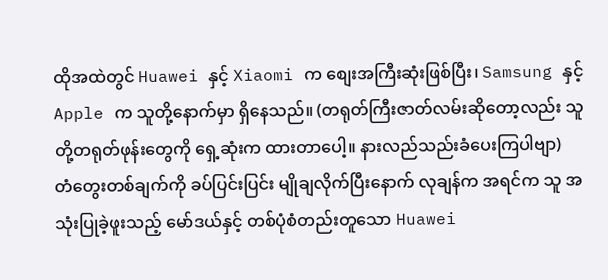ထိုအထဲတွင် Huawei နှင့် Xiaomi က စျေးအကြီးဆုံးဖြစ်ပြီး၊ Samsung နှင့် Apple က သူတို့နောက်မှာ ရှိနေသည်။ (တရုတ်ကြီးဇာတ်လမ်းဆိုတော့လည်း သူတို့တရုတ်ဖုန်းတွေကို ရှေ့ဆုံးက ထားတာပေါ့။ နားလည်သည်းခံပေးကြပါဗျာ)
တံတွေးတစ်ချက်ကို ခပ်ပြင်းပြင်း မျိုချလိုက်ပြီးနောက် လုချန်က အရင်က သူ အသုံးပြုခဲ့ဖူးသည့် မော်ဒယ်နှင့် တစ်ပုံစံတည်းတူသော Huawei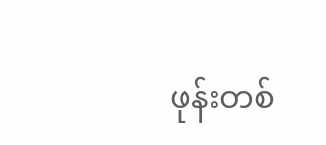ဖုန်းတစ်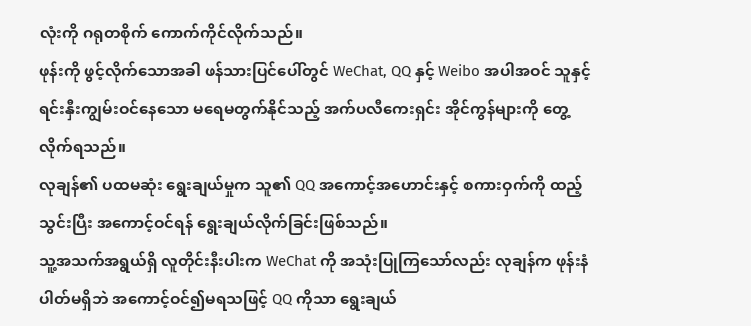လုံးကို ဂရုတစိုက် ကောက်ကိုင်လိုက်သည်။
ဖုန်းကို ဖွင့်လိုက်သောအခါ ဖန်သားပြင်ပေါ်တွင် WeChat, QQ နှင့် Weibo အပါအဝင် သူနှင့် ရင်းနှီးကျွမ်းဝင်နေသော မရေမတွက်နိုင်သည့် အက်ပလီကေးရှင်း အိုင်ကွန်များကို တွေ့လိုက်ရသည်။
လုချန်၏ ပထမဆုံး ရွေးချယ်မှုက သူ၏ QQ အကောင့်အဟောင်းနှင့် စကားဝှက်ကို ထည့်သွင်းပြီး အကောင့်ဝင်ရန် ရွေးချယ်လိုက်ခြင်းဖြစ်သည်။
သူ့အသက်အရွယ်ရှိ လူတိုင်းနီးပါးက WeChat ကို အသုံးပြုကြသော်လည်း လုချန်က ဖုန်းနံပါတ်မရှိဘဲ အကောင့်ဝင်၍မရသဖြင့် QQ ကိုသာ ရွေးချယ်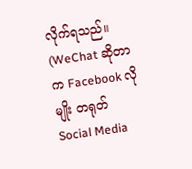လိုက်ရသည်။
(WeChat ဆိုတာက Facebook လိုမျိုး တရုတ် Social Media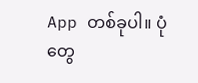App တစ်ခုပါ။ ပုံတွေ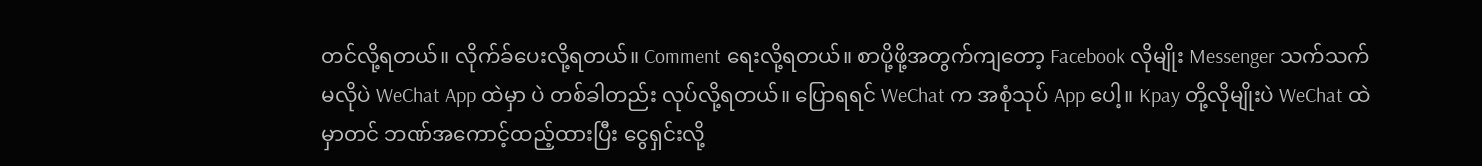တင်လို့ရတယ်။ လိုက်ခ်ပေးလို့ရတယ်။ Comment ရေးလို့ရတယ်။ စာပို့ဖို့အတွက်ကျတော့ Facebook လိုမျိုး Messenger သက်သက် မလိုပဲ WeChat App ထဲမှာ ပဲ တစ်ခါတည်း လုပ်လို့ရတယ်။ ပြောရရင် WeChat က အစုံသုပ် App ပေါ့။ Kpay တို့လိုမျိုးပဲ WeChat ထဲမှာတင် ဘဏ်အကောင့်ထည့်ထားပြီး ငွေရှင်းလို့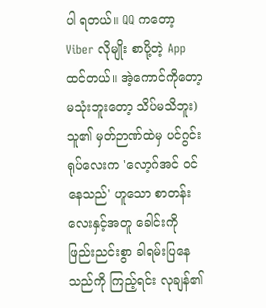ပါ ရတယ်။ QQ ကတော့ Viber လိုမျိုး စာပို့တဲ့ App ထင်တယ်။ အဲ့ကောင်ကိုတော့ မသုံးဘူးတော့ သိပ်မသိဘူး)
သူ၏ မှတ်ဉာဏ်ထဲမှ ပင်ဂွင်းရုပ်လေးက 'လော့ဂ်အင် ဝင်နေသည်' ဟူသော စာတန်းလေးနှင့်အတူ ခေါင်းကို ဖြည်းညင်းစွာ ခါရမ်းပြနေသည်ကို ကြည့်ရင်း လုချန်၏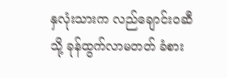နှလုံးသားက လည်ချောင်းဝဆီသို့ ခုန်ထွက်လာမတတ် ခံစား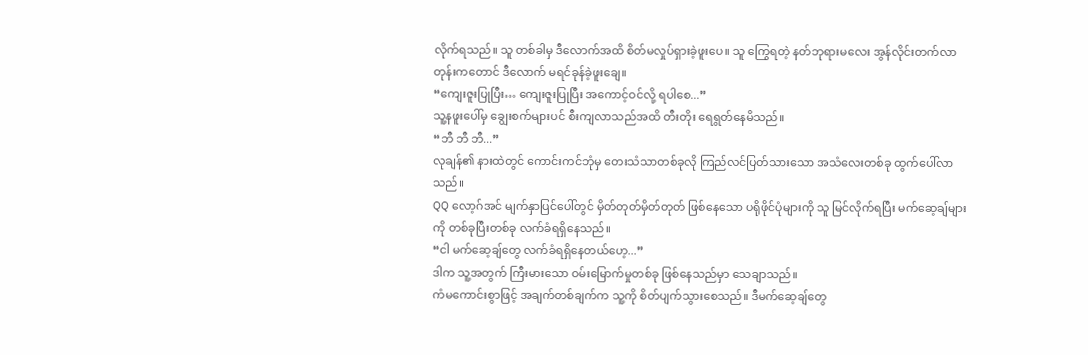လိုက်ရသည်။ သူ တစ်ခါမှ ဒီလောက်အထိ စိတ်မလှုပ်ရှားခဲ့ဖူးပေ။ သူ ကြွေရတဲ့ နတ်ဘုရားမလေး အွန်လိုင်းတက်လာတုန်းကတောင် ဒီလောက် မရင်ခုန်ခဲ့ဖူးချေ။
“ကျေးဇူးပြုပြီး… ကျေးဇူးပြုပြီး အကောင့်ဝင်လို့ ရပါစေ...”
သူ့နဖူးပေါ်မှ ချွေးစက်များပင် စီးကျလာသည်အထိ တီးတိုး ရေရွတ်နေမိသည်။
“ဘီ ဘီ ဘီ...”
လုချန်၏ နားထဲတွင် ကောင်းကင်ဘုံမှ တေးသံသာတစ်ခုလို ကြည်လင်ပြတ်သားသော အသံလေးတစ်ခု ထွက်ပေါ်လာသည်။
QQ လော့ဂ်အင် မျက်နှာပြင်ပေါ်တွင် မှိတ်တုတ်မှိတ်တုတ် ဖြစ်နေသော ပရိုဖိုင်ပုံများကို သူ မြင်လိုက်ရပြီး မက်ဆေ့ချ်များကို တစ်ခုပြီးတစ်ခု လက်ခံရရှိနေသည်။
“ငါ မက်ဆေ့ချ်တွေ လက်ခံရရှိနေတယ်ဟေ့...”
ဒါက သူ့အတွက် ကြီးမားသော ဝမ်းမြောက်မှုတစ်ခု ဖြစ်နေသည်မှာ သေချာသည်။
ကံမကောင်းစွာဖြင့် အချက်တစ်ချက်က သူ့ကို စိတ်ပျက်သွားစေသည်။ ဒီမက်ဆေ့ချ်တွေ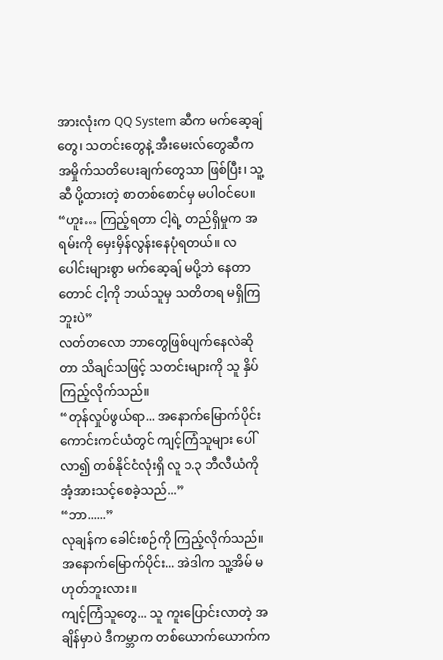အားလုံးက QQ System ဆီက မက်ဆေ့ချ်တွေ၊ သတင်းတွေနဲ့ အီးမေးလ်တွေဆီက အမှိုက်သတိပေးချက်တွေသာ ဖြစ်ပြီး၊ သူ့ဆီ ပို့ထားတဲ့ စာတစ်စောင်မှ မပါဝင်ပေ။
“ဟူး… ကြည့်ရတာ ငါ့ရဲ့ တည်ရှိမှုက အရမ်းကို မှေးမှိန်လွန်းနေပုံရတယ်။ လပေါင်းများစွာ မက်ဆေ့ချ် မပို့ဘဲ နေတာတောင် ငါ့ကို ဘယ်သူမှ သတိတရ မရှိကြဘူးပဲ”
လတ်တလော ဘာတွေဖြစ်ပျက်နေလဲဆိုတာ သိချင်သဖြင့် သတင်းများကို သူ နှိပ်ကြည့်လိုက်သည်။
“တုန်လှုပ်ဖွယ်ရာ... အနောက်မြောက်ပိုင်း ကောင်းကင်ယံတွင် ကျင့်ကြံသူများ ပေါ်လာ၍ တစ်နိုင်ငံလုံးရှိ လူ ၁.၃ ဘီလီယံကို အံ့အားသင့်စေခဲ့သည်...”
“ဘာ......”
လုချန်က ခေါင်းစဉ်ကို ကြည့်လိုက်သည်။
အနောက်မြောက်ပိုင်း... အဲဒါက သူ့အိမ် မဟုတ်ဘူးလား။
ကျင့်ကြံသူတွေ... သူ ကူးပြောင်းလာတဲ့ အချိန်မှာပဲ ဒီကမ္ဘာက တစ်ယောက်ယောက်က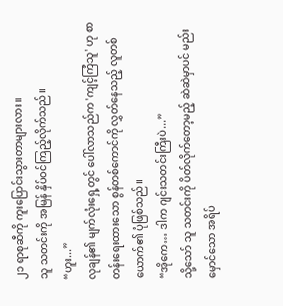၂၁ ရာစုဆီကို ကူးပြောင်းသွားတာများလား။
သူ သတင်းကို အမြန် နှိပ်ဝင်ကြည့်လိုက်သည်။
“ဟူး...”
လုချန်၏ မျက်လုံးရှေ့တွင် ပေါ်လာသည်က 'ကျင့်ကြံသူ' ဟု စာတန်းရေးထားသော စွန်တစ်ကောင်ကို လွှတ်နေသည့် လူတစ်ယောက်၏ ပုံဖြစ်သည်။
“အိုကေ… ဒါက ဂျင်းသတင်းကြီးပဲ...”
သို့သော် သူ သတင်းကို ပိတ်လိုက်တော့မည့် ဆဲဆဲမှာပင် မည်းမှောင်သော အရိပ်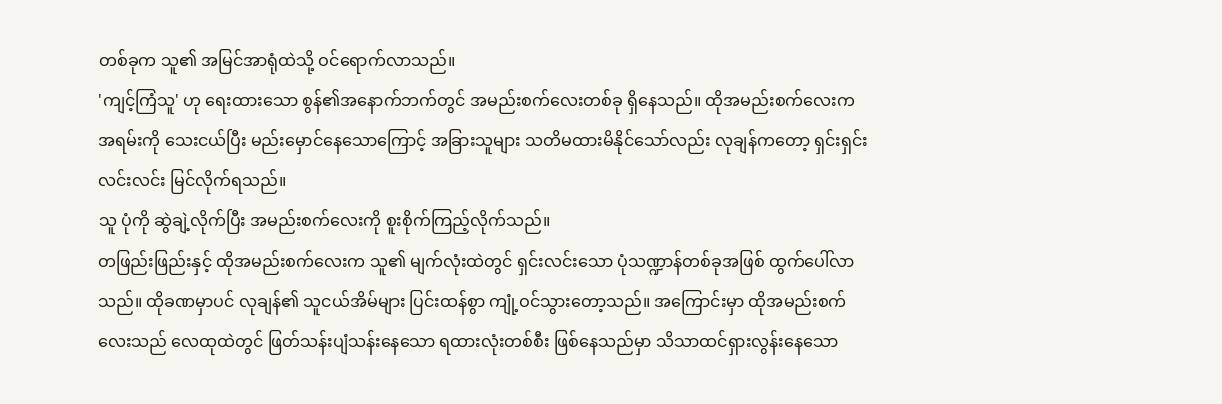တစ်ခုက သူ၏ အမြင်အာရုံထဲသို့ ဝင်ရောက်လာသည်။
'ကျင့်ကြံသူ' ဟု ရေးထားသော စွန်၏အနောက်ဘက်တွင် အမည်းစက်လေးတစ်ခု ရှိနေသည်။ ထိုအမည်းစက်လေးက အရမ်းကို သေးငယ်ပြီး မည်းမှောင်နေသောကြောင့် အခြားသူများ သတိမထားမိနိုင်သော်လည်း လုချန်ကတော့ ရှင်းရှင်းလင်းလင်း မြင်လိုက်ရသည်။
သူ ပုံကို ဆွဲချဲ့လိုက်ပြီး အမည်းစက်လေးကို စူးစိုက်ကြည့်လိုက်သည်။
တဖြည်းဖြည်းနှင့် ထိုအမည်းစက်လေးက သူ၏ မျက်လုံးထဲတွင် ရှင်းလင်းသော ပုံသဏ္ဍာန်တစ်ခုအဖြစ် ထွက်ပေါ်လာသည်။ ထိုခဏမှာပင် လုချန်၏ သူငယ်အိမ်များ ပြင်းထန်စွာ ကျုံ့ဝင်သွားတော့သည်။ အကြောင်းမှာ ထိုအမည်းစက်လေးသည် လေထုထဲတွင် ဖြတ်သန်းပျံသန်းနေသော ရထားလုံးတစ်စီး ဖြစ်နေသည်မှာ သိသာထင်ရှားလွန်းနေသော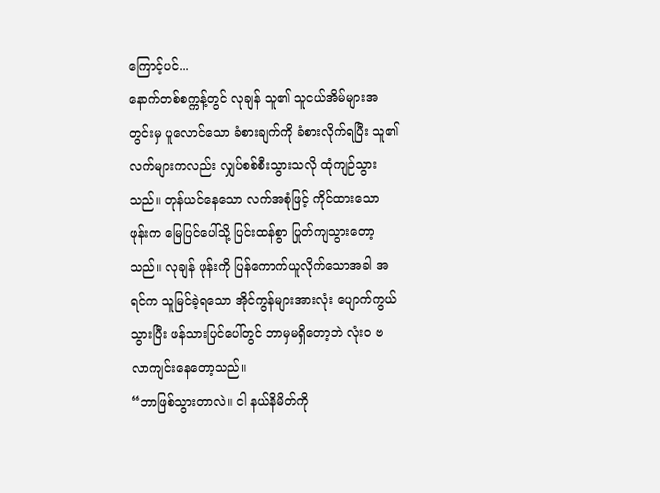ကြောင့်ပင်...
နောက်တစ်စက္ကန့်တွင် လုချန် သူ၏ သူငယ်အိမ်များအတွင်းမှ ပူလောင်သော ခံစားချက်ကို ခံစားလိုက်ရပြီး သူ၏ လက်များကလည်း လျှပ်စစ်စီးသွားသလို ထုံကျဉ်သွားသည်။ တုန်ယင်နေသော လက်အစုံဖြင့် ကိုင်ထားသော ဖုန်းက မြေပြင်ပေါ်သို့ ပြင်းထန်စွာ ပြုတ်ကျသွားတော့သည်။ လုချန် ဖုန်းကို ပြန်ကောက်ယူလိုက်သောအခါ အရင်က သူမြင်ခဲ့ရသော အိုင်ကွန်များအားလုံး ပျောက်ကွယ်သွားပြီး ဖန်သားပြင်ပေါ်တွင် ဘာမှမရှိတော့ဘဲ လုံးဝ ဗလာကျင်းနေတော့သည်။
“ဘာဖြစ်သွားတာလဲ။ ငါ နယ်နိမိတ်ကို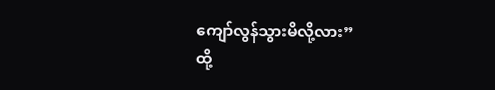ကျော်လွန်သွားမိလို့လား”
ထို့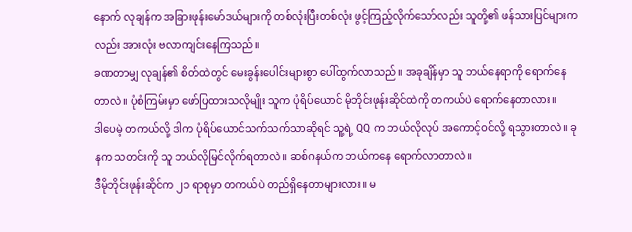နောက် လုချန်က အခြားဖုန်းမော်ဒယ်များကို တစ်လုံးပြီးတစ်လုံး ဖွင့်ကြည့်လိုက်သော်လည်း သူတို့၏ ဖန်သားပြင်များကလည်း အားလုံး ဗလာကျင်းနေကြသည်။
ခဏတာမျှ လုချန်၏ စိတ်ထဲတွင် မေးခွန်းပေါင်းများစွာ ပေါ်ထွက်လာသည်။ အခုချိန်မှာ သူ ဘယ်နေရာကို ရောက်နေတာလဲ။ ပုံစံကြမ်းမှာ ဖော်ပြထားသလိုမျိုး သူက ပုံရိပ်ယောင် မိုဘိုင်းဖုန်းဆိုင်ထဲကို တကယ်ပဲ ရောက်နေတာလား။
ဒါပေမဲ့ တကယ်လို့ ဒါက ပုံရိပ်ယောင်သက်သက်သာဆိုရင် သူ့ရဲ့ QQ က ဘယ်လိုလုပ် အကောင့်ဝင်လို့ ရသွားတာလဲ။ ခုနက သတင်းကို သူ ဘယ်လိုမြင်လိုက်ရတာလဲ။ ဆစ်ဂနယ်က ဘယ်ကနေ ရောက်လာတာလဲ။
ဒီမိုဘိုင်းဖုန်းဆိုင်က ၂၁ ရာစုမှာ တကယ်ပဲ တည်ရှိနေတာများလား။ မ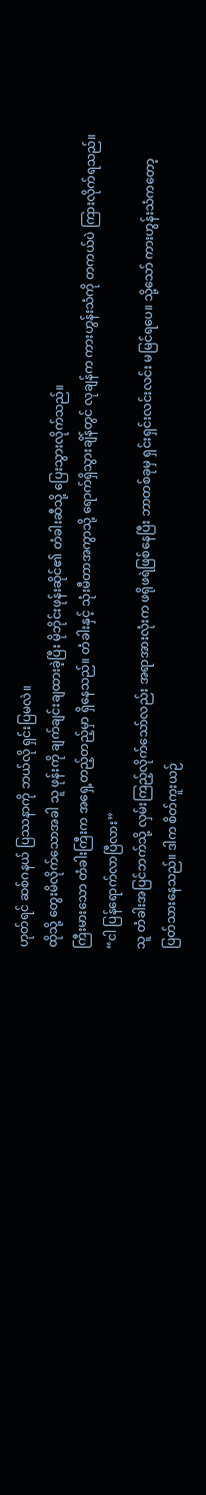ဟုတ်ရင် ဆစ်ဂနယ် ပြဿနာကို ဘယ်လို ရှင်းပြမလဲ။
ထိုသို့ တွေးမိလိုက်သောအခါ သူ ဖုန်းကို ချက်ချင်းချထားခဲ့ပြီး မိုဘိုင်းဖုန်းဆိုင်၏ တံခါးဆီသို့ ပြေးသွားလိုက်သည်။
ကြီးမားသော တံခါးကြီးက အရှေ့တည့်တည့်မှာ ရှိနေသည်။ တံခါးနှင့် သုံးမီတာအကွာသို့ ရောက်ရှိသွားချိန်တွင် လုချန်က ကားဟွန်းသံကို တကယ်ပဲ ကြားလိုက်ရသည်။
“ငါ ပြန်ရောက်လာပြီလား”
သူ တံခါးအပြင်ဘက်သို့ လှမ်းကြည့်လိုက်သော်လည်း အရာအားလုံးက ဖရိုဖရဲဖြစ်နေပြီး ဘာတစ်ခုမှ ရှင်းရှင်းလင်းလင်း မမြင်ရပေ။ သို့သော် ကားဟွန်းသံကတော့ ပြတ်သားနေသည်။ ဒါက စိတ်ကူးယဉ်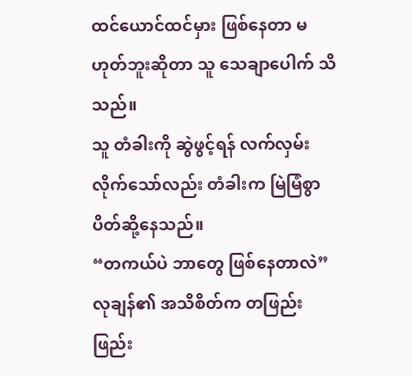ထင်ယောင်ထင်မှား ဖြစ်နေတာ မဟုတ်ဘူးဆိုတာ သူ သေချာပေါက် သိသည်။
သူ တံခါးကို ဆွဲဖွင့်ရန် လက်လှမ်းလိုက်သော်လည်း တံခါးက မြဲမြံစွာ ပိတ်ဆို့နေသည်။
“တကယ်ပဲ ဘာတွေ ဖြစ်နေတာလဲ”
လုချန်၏ အသိစိတ်က တဖြည်းဖြည်း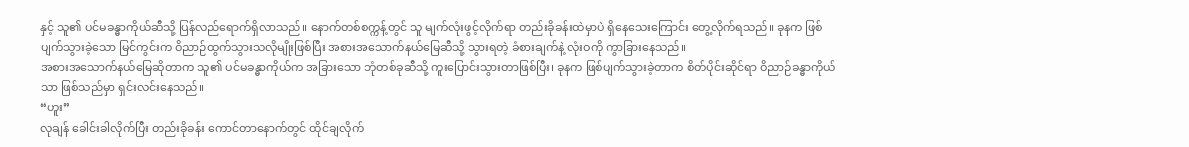နှင့် သူ၏ ပင်မခန္ဓာကိုယ်ဆီသို့ ပြန်လည်ရောက်ရှိလာသည်။ နောက်တစ်စက္ကန့်တွင် သူ မျက်လုံးဖွင့်လိုက်ရာ တည်းခိုခန်းထဲမှာပဲ ရှိနေသေးကြောင်း တွေ့လိုက်ရသည်။ ခုနက ဖြစ်ပျက်သွားခဲ့သော မြင်ကွင်းက ဝိညာဉ်ထွက်သွားသလိုမျိုးဖြစ်ပြီး အစားအသောက်နယ်မြေဆီသို့ သွားရတဲ့ ခံစားချက်နဲ့ လုံးဝကို ကွာခြားနေသည်။
အစားအသောက်နယ်မြေဆိုတာက သူ၏ ပင်မခန္ဓာကိုယ်က အခြားသော ဘုံတစ်ခုဆီသို့ ကူးပြောင်းသွားတာဖြစ်ပြီး၊ ခုနက ဖြစ်ပျက်သွားခဲ့တာက စိတ်ပိုင်းဆိုင်ရာ ဝိညာဉ်ခန္ဓာကိုယ်သာ ဖြစ်သည်မှာ ရှင်းလင်းနေသည်။
“ဟူး”
လုချန် ခေါင်းခါလိုက်ပြီး တည်းခိုခန်း ကောင်တာနောက်တွင် ထိုင်ချလိုက်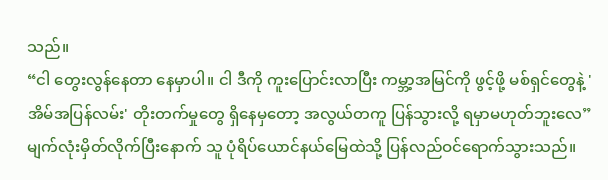သည်။
“ငါ တွေးလွန်နေတာ နေမှာပါ။ ငါ ဒီကို ကူးပြောင်းလာပြီး ကမ္ဘာ့အမြင်ကို ဖွင့်ဖို့ မစ်ရှင်တွေနဲ့ 'အိမ်အပြန်လမ်း' တိုးတက်မှုတွေ ရှိနေမှတော့ အလွယ်တကူ ပြန်သွားလို့ ရမှာမဟုတ်ဘူးလေ”
မျက်လုံးမှိတ်လိုက်ပြီးနောက် သူ ပုံရိပ်ယောင်နယ်မြေထဲသို့ ပြန်လည်ဝင်ရောက်သွားသည်။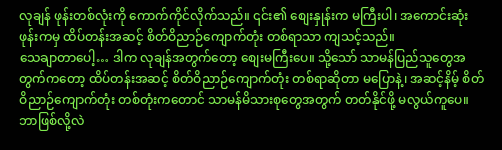လုချန် ဖုန်းတစ်လုံးကို ကောက်ကိုင်လိုက်သည်။ ၎င်း၏ စျေးနှုန်းက မကြီးပါ၊ အကောင်းဆုံးဖုန်းကမှ ထိပ်တန်းအဆင့် စိတ်ဝိညာဉ်ကျောက်တုံး တစ်ရာသာ ကျသင့်သည်။
သေချာတာပေါ့… ဒါက လုချန်အတွက်တော့ စျေးမကြီးပေ။ သို့သော် သာမန်ပြည်သူတွေအတွက်ကတော့ ထိပ်တန်းအဆင့် စိတ်ဝိညာဉ်ကျောက်တုံး တစ်ရာဆိုတာ မပြောနဲ့၊ အဆင့်နိမ့် စိတ်ဝိညာဉ်ကျောက်တုံး တစ်တုံးကတောင် သာမန်မိသားစုတွေအတွက် တတ်နိုင်ဖို့ မလွယ်ကူပေ။ ဘာဖြစ်လို့လဲ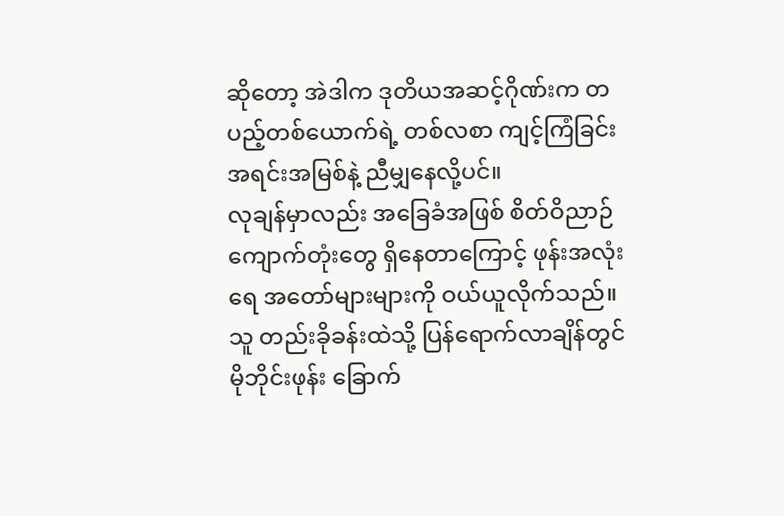ဆိုတော့ အဲဒါက ဒုတိယအဆင့်ဂိုဏ်းက တပည့်တစ်ယောက်ရဲ့ တစ်လစာ ကျင့်ကြံခြင်း အရင်းအမြစ်နဲ့ ညီမျှနေလို့ပင်။
လုချန်မှာလည်း အခြေခံအဖြစ် စိတ်ဝိညာဉ်ကျောက်တုံးတွေ ရှိနေတာကြောင့် ဖုန်းအလုံးရေ အတော်များများကို ဝယ်ယူလိုက်သည်။ သူ တည်းခိုခန်းထဲသို့ ပြန်ရောက်လာချိန်တွင် မိုဘိုင်းဖုန်း ခြောက်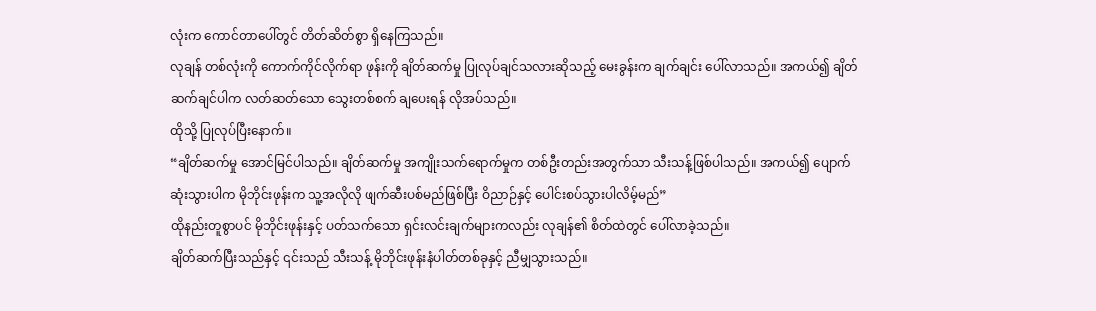လုံးက ကောင်တာပေါ်တွင် တိတ်ဆိတ်စွာ ရှိနေကြသည်။
လုချန် တစ်လုံးကို ကောက်ကိုင်လိုက်ရာ ဖုန်းကို ချိတ်ဆက်မှု ပြုလုပ်ချင်သလားဆိုသည့် မေးခွန်းက ချက်ချင်း ပေါ်လာသည်။ အကယ်၍ ချိတ်ဆက်ချင်ပါက လတ်ဆတ်သော သွေးတစ်စက် ချပေးရန် လိုအပ်သည်။
ထိုသို့ ပြုလုပ်ပြီးနောက်။
“ချိတ်ဆက်မှု အောင်မြင်ပါသည်။ ချိတ်ဆက်မှု အကျိုးသက်ရောက်မှုက တစ်ဦးတည်းအတွက်သာ သီးသန့်ဖြစ်ပါသည်။ အကယ်၍ ပျောက်ဆုံးသွားပါက မိုဘိုင်းဖုန်းက သူ့အလိုလို ဖျက်ဆီးပစ်မည်ဖြစ်ပြီး ဝိညာဉ်နှင့် ပေါင်းစပ်သွားပါလိမ့်မည်”
ထိုနည်းတူစွာပင် မိုဘိုင်းဖုန်းနှင့် ပတ်သက်သော ရှင်းလင်းချက်များကလည်း လုချန်၏ စိတ်ထဲတွင် ပေါ်လာခဲ့သည်။
ချိတ်ဆက်ပြီးသည်နှင့် ၎င်းသည် သီးသန့် မိုဘိုင်းဖုန်းနံပါတ်တစ်ခုနှင့် ညီမျှသွားသည်။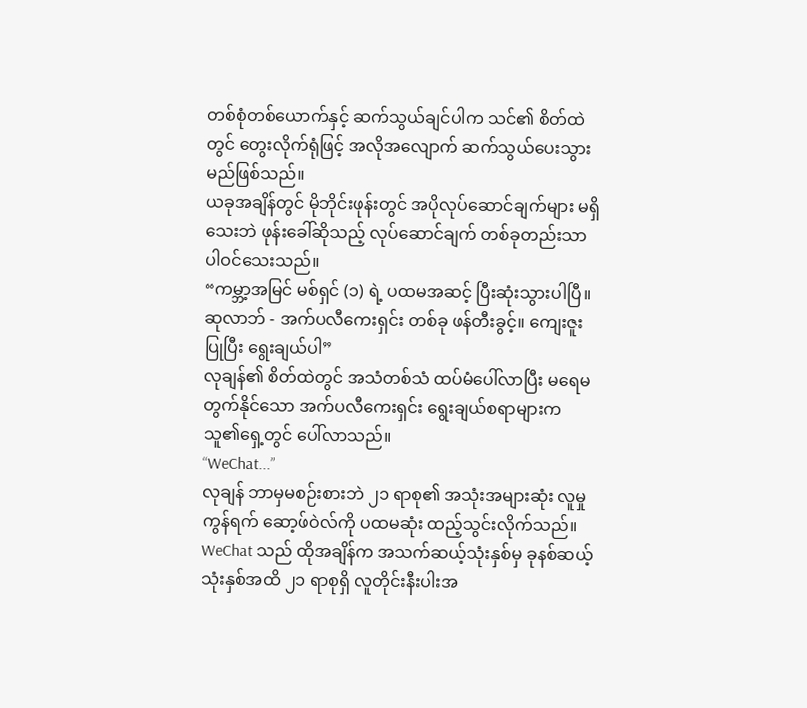တစ်စုံတစ်ယောက်နှင့် ဆက်သွယ်ချင်ပါက သင်၏ စိတ်ထဲတွင် တွေးလိုက်ရုံဖြင့် အလိုအလျောက် ဆက်သွယ်ပေးသွားမည်ဖြစ်သည်။
ယခုအချိန်တွင် မိုဘိုင်းဖုန်းတွင် အပိုလုပ်ဆောင်ချက်များ မရှိသေးဘဲ ဖုန်းခေါ်ဆိုသည့် လုပ်ဆောင်ချက် တစ်ခုတည်းသာ ပါဝင်သေးသည်။
“ကမ္ဘာ့အမြင် မစ်ရှင် (၁) ရဲ့ ပထမအဆင့် ပြီးဆုံးသွားပါပြီ။ ဆုလာဘ် - အက်ပလီကေးရှင်း တစ်ခု ဖန်တီးခွင့်။ ကျေးဇူးပြုပြီး ရွေးချယ်ပါ”
လုချန်၏ စိတ်ထဲတွင် အသံတစ်သံ ထပ်မံပေါ်လာပြီး မရေမတွက်နိုင်သော အက်ပလီကေးရှင်း ရွေးချယ်စရာများက သူ၏ရှေ့တွင် ပေါ်လာသည်။
“WeChat...”
လုချန် ဘာမှမစဉ်းစားဘဲ ၂၁ ရာစု၏ အသုံးအများဆုံး လူမှုကွန်ရက် ဆော့ဖ်ဝဲလ်ကို ပထမဆုံး ထည့်သွင်းလိုက်သည်။
WeChat သည် ထိုအချိန်က အသက်ဆယ့်သုံးနှစ်မှ ခုနစ်ဆယ့်သုံးနှစ်အထိ ၂၁ ရာစုရှိ လူတိုင်းနီးပါးအ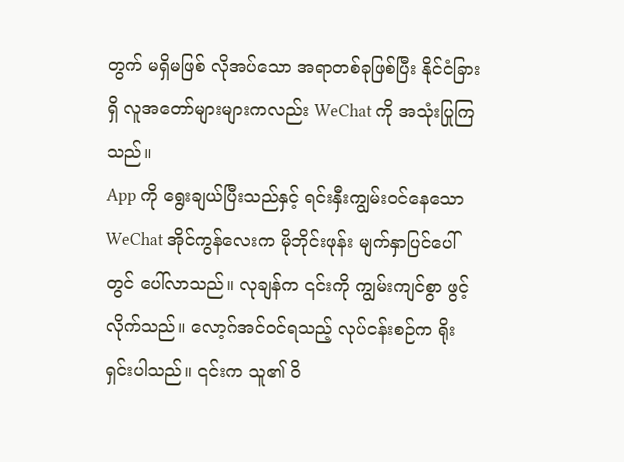တွက် မရှိမဖြစ် လိုအပ်သော အရာတစ်ခုဖြစ်ပြီး နိုင်ငံခြားရှိ လူအတော်များများကလည်း WeChat ကို အသုံးပြုကြသည်။
App ကို ရွေးချယ်ပြီးသည်နှင့် ရင်းနှီးကျွမ်းဝင်နေသော WeChat အိုင်ကွန်လေးက မိုဘိုင်းဖုန်း မျက်နှာပြင်ပေါ်တွင် ပေါ်လာသည်။ လုချန်က ၎င်းကို ကျွမ်းကျင်စွာ ဖွင့်လိုက်သည်။ လော့ဂ်အင်ဝင်ရသည့် လုပ်ငန်းစဉ်က ရိုးရှင်းပါသည်။ ၎င်းက သူ၏ ဝိ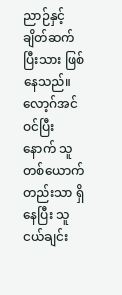ညာဉ်နှင့် ချိတ်ဆက်ပြီးသား ဖြစ်နေသည်။ လော့ဂ်အင် ဝင်ပြီးနောက် သူတစ်ယောက်တည်းသာ ရှိနေပြီး သူငယ်ချင်း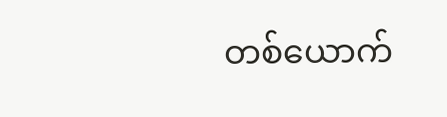တစ်ယောက်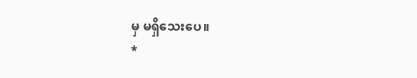မှ မရှိသေးပေ။
*